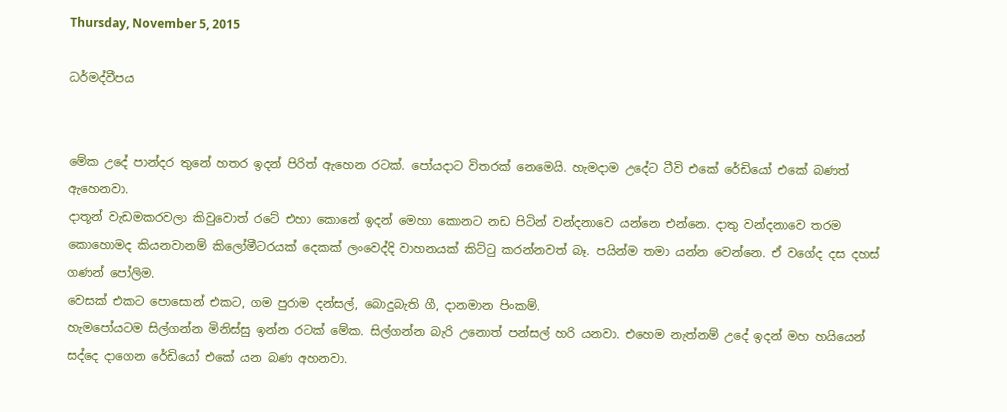Thursday, November 5, 2015

ධර්මද්වීපය


මේක උදේ පාන්දර තුනේ හතර ඉදන් පිරිත් ඇහෙන රටක්. පෝයදාට විතරක් නෙමෙයි. හැමදාම උදේට ටීවි එකේ රේඩියෝ එකේ බණත් ඇහෙනවා.
දාතූන් වැඩමකරවලා කිවුවොත් රටේ එහා කොනේ ඉදන් මෙහා කොනට නඩ පිටින් වන්දනාවෙ යන්නෙ එන්නෙ. දාතු වන්දනාවෙ තරම කොහොමද කියනවානම් කිලෝමීටරයක් දෙකක් ලංවෙද්දි වාහනයක් කිට්ටු කරන්නවත් බෑ. පයින්ම තමා යන්න වෙන්නෙ. ඒ වගේද දස දහස් ගණන් පෝලිම.
වෙසක් එකට පොසොන් එකට, ගම පුරාම දන්සල්, බොදුබැති ගී, දානමාන පිංකම්.
හැමපෝයටම සිල්ගන්න මිනිස්සු ඉන්න රටක් මේක. සිල්ගන්න බැරි උනොත් පන්සල් හරි යනවා. එහෙම නැත්නම් උදේ ඉදන් මහ හයියෙන් සද්දෙ දාගෙන රේඩියෝ එකේ යන බණ අහනවා.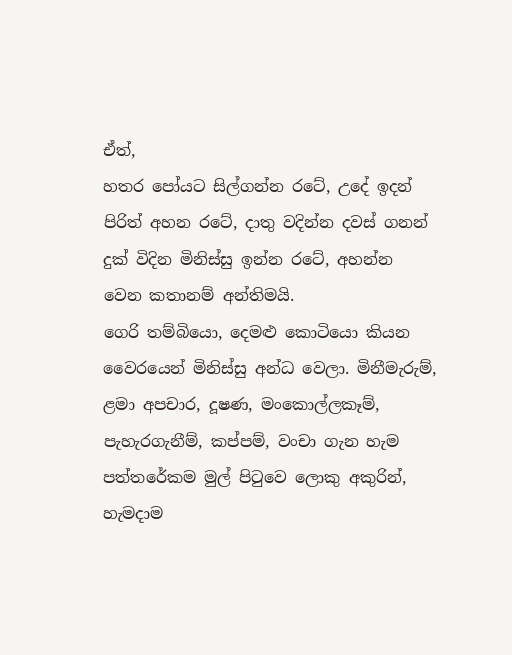ඒත්,
හතර පෝයට සිල්ගන්න රටේ, උදේ ඉදන් පිරිත් අහන රටේ, දාතු වදින්න දවස් ගනන් දුක් විදින මිනිස්සු ඉන්න රටේ, අහන්න වෙන කතානම් අන්තිමයි.
ගෙරි තම්බියො, දෙමළු කොටියො කියන වෛරයෙන් මිනිස්සු අන්ධ වෙලා. මිනීමැරුම්, ළමා අපචාර, දූෂණ, මංකොල්ලකෑම්, පැහැරගැනීම්, කප්පම්, වංචා ගැන හැම පත්තරේකම මුල් පිටුවෙ ලොකු අකුරින්, හැමදාම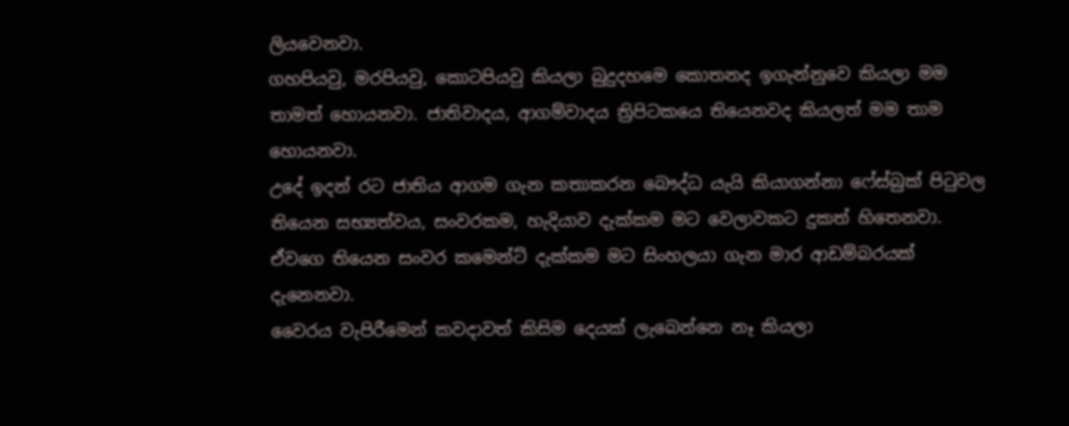ලියවෙනවා.
ගහපියවු, මරපියවු, කොටපියවු කියලා බුදුදහමෙ කොතනද ඉගැන්නුවෙ කියලා මම තාමත් හොයනවා. ජාතිවාදය, ආගම්වාදය ත්‍රිපිටකයෙ තියෙනවද කියලත් මම තාම හොයනවා.
උදේ ඉදන් රට ජාතිය ආගම ගැන කතාකරන බෞද්ධ යැයි කියාගන්නා ෆේස්බුක් පිටුවල තියෙන සභ්‍යත්වය, සංවරකම, හැදියාව දැක්කම මට වෙලාවකට දුකත් හිතෙනවා. ඒවගෙ තියෙන සංවර කමෙන්ට් දැක්කම මට සිංහලයා ගැන මාර ආඩම්බරයක් දැනෙනවා.
වෛරය වැපිරීමෙන් කවදාවත් කිසිම දෙයක් ලැබෙන්නෙ නෑ කියලා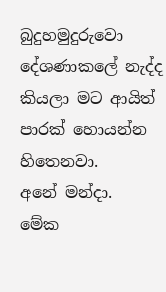බුදුහමුදුරුවො දේශණාකලේ නැද්ද කියලා මට ආයිත් පාරක් හොයන්න හිතෙනවා.
අනේ මන්දා.
මේක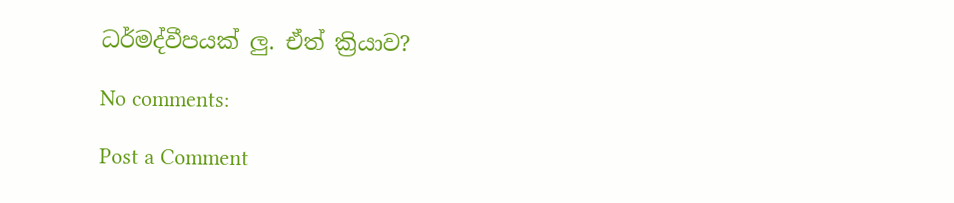ධර්මද්වීපයක් ලු. ඒත් ක්‍රියාව?

No comments:

Post a Comment